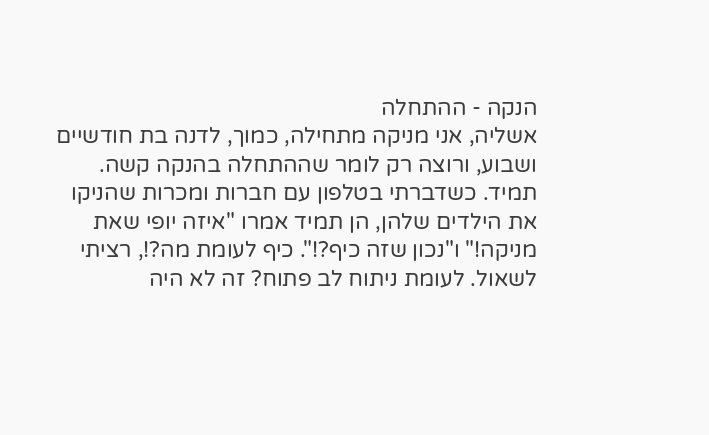הנקה - ההתחלה
אשליה, אני מניקה מתחילה, כמוך, לדנה בת חודשיים ושבוע, ורוצה רק לומר שההתחלה בהנקה קשה. תמיד. כשדברתי בטלפון עם חברות ומכרות שהניקו את הילדים שלהן, הן תמיד אמרו "איזה יופי שאת מניקה!" ו"נכון שזה כיף?!". כיף לעומת מה?!, רציתי לשאול. לעומת ניתוח לב פתוח? זה לא היה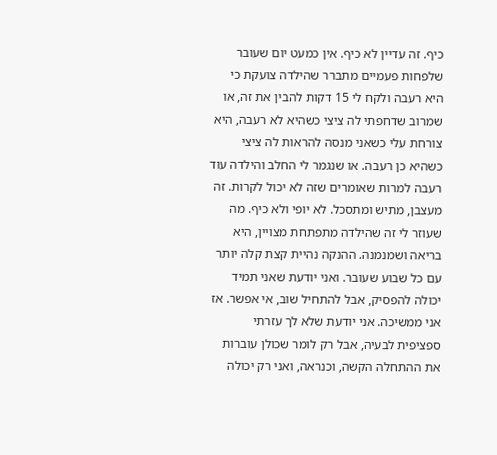כיף. זה עדיין לא כיף. אין כמעט יום שעובר שלפחות פעמיים מתברר שהילדה צועקת כי היא רעבה ולקח לי 15 דקות להבין את זה, או שמרוב שדחפתי לה ציצי כשהיא לא רעבה, היא צורחת עלי כשאני מנסה להראות לה ציצי כשהיא כן רעבה. או שנגמר לי החלב והילדה עוד רעבה למרות שאומרים שזה לא יכול לקרות. זה מעצבן, מתיש ומתסכל. לא יופי ולא כיף. מה שעוזר לי זה שהילדה מתפתחת מצויין, היא בריאה ושמנמנה. ההנקה נהיית קצת קלה יותר עם כל שבוע שעובר. ואני יודעת שאני תמיד יכולה להפסיק, אבל להתחיל שוב, אי אפשר. אז אני ממשיכה. אני יודעת שלא לך עזרתי ספציפית לבעיה, אבל רק לומר שכולן עוברות את ההתחלה הקשה, וכנראה, ואני רק יכולה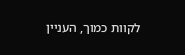לקוות כמוך, העניין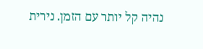נהיה קל יותר עם הזמן. נירית